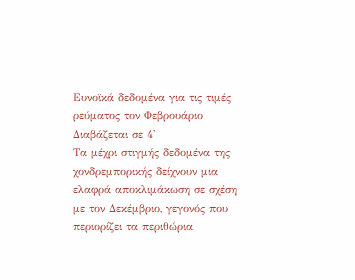Ευνοϊκά δεδομένα για τις τιμές ρεύματος τον Φεβρουάριο
Διαβάζεται σε 4'
Τα μέχρι στιγμής δεδομένα της χονδρεμπορικής δείχνουν μια ελαφρά αποκλιμάκωση σε σχέση με τον Δεκέμβριο, γεγονός που περιορίζει τα περιθώρια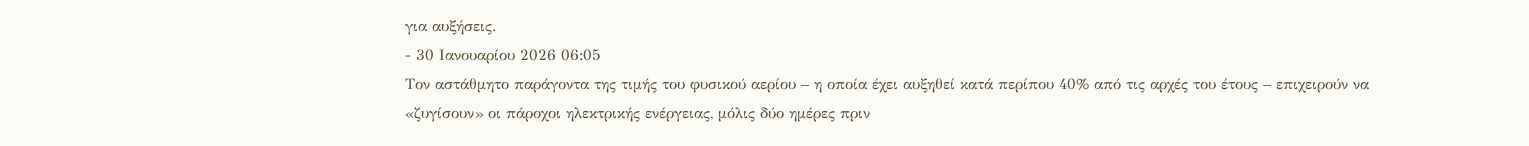για αυξήσεις.
- 30 Ιανουαρίου 2026 06:05
Τον αστάθμητο παράγοντα της τιμής του φυσικού αερίου – η οποία έχει αυξηθεί κατά περίπου 40% από τις αρχές του έτους – επιχειρούν να «ζυγίσουν» οι πάροχοι ηλεκτρικής ενέργειας, μόλις δύο ημέρες πριν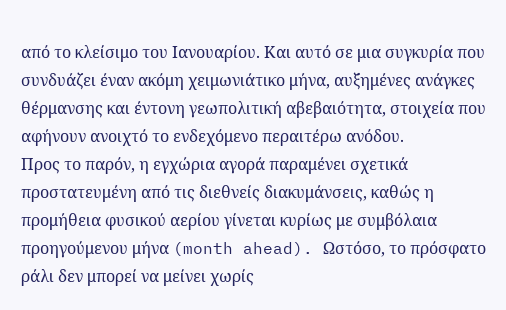από το κλείσιμο του Ιανουαρίου. Και αυτό σε μια συγκυρία που συνδυάζει έναν ακόμη χειμωνιάτικο μήνα, αυξημένες ανάγκες θέρμανσης και έντονη γεωπολιτική αβεβαιότητα, στοιχεία που αφήνουν ανοιχτό το ενδεχόμενο περαιτέρω ανόδου.
Προς το παρόν, η εγχώρια αγορά παραμένει σχετικά προστατευμένη από τις διεθνείς διακυμάνσεις, καθώς η προμήθεια φυσικού αερίου γίνεται κυρίως με συμβόλαια προηγούμενου μήνα (month ahead). Ωστόσο, το πρόσφατο ράλι δεν μπορεί να μείνει χωρίς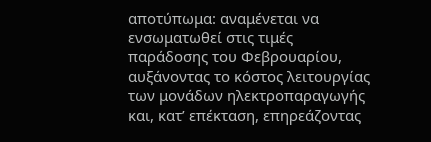αποτύπωμα: αναμένεται να ενσωματωθεί στις τιμές παράδοσης του Φεβρουαρίου, αυξάνοντας το κόστος λειτουργίας των μονάδων ηλεκτροπαραγωγής και, κατ’ επέκταση, επηρεάζοντας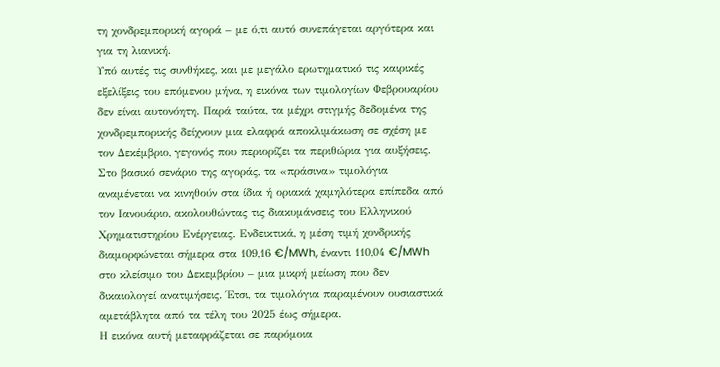τη χονδρεμπορική αγορά – με ό,τι αυτό συνεπάγεται αργότερα και για τη λιανική.
Υπό αυτές τις συνθήκες, και με μεγάλο ερωτηματικό τις καιρικές εξελίξεις του επόμενου μήνα, η εικόνα των τιμολογίων Φεβρουαρίου δεν είναι αυτονόητη. Παρά ταύτα, τα μέχρι στιγμής δεδομένα της χονδρεμπορικής δείχνουν μια ελαφρά αποκλιμάκωση σε σχέση με τον Δεκέμβριο, γεγονός που περιορίζει τα περιθώρια για αυξήσεις.
Στο βασικό σενάριο της αγοράς, τα «πράσινα» τιμολόγια αναμένεται να κινηθούν στα ίδια ή οριακά χαμηλότερα επίπεδα από τον Ιανουάριο, ακολουθώντας τις διακυμάνσεις του Ελληνικού Χρηματιστηρίου Ενέργειας. Ενδεικτικά, η μέση τιμή χονδρικής διαμορφώνεται σήμερα στα 109,16 €/MWh, έναντι 110,04 €/MWh στο κλείσιμο του Δεκεμβρίου – μια μικρή μείωση που δεν δικαιολογεί ανατιμήσεις. Έτσι, τα τιμολόγια παραμένουν ουσιαστικά αμετάβλητα από τα τέλη του 2025 έως σήμερα.
Η εικόνα αυτή μεταφράζεται σε παρόμοια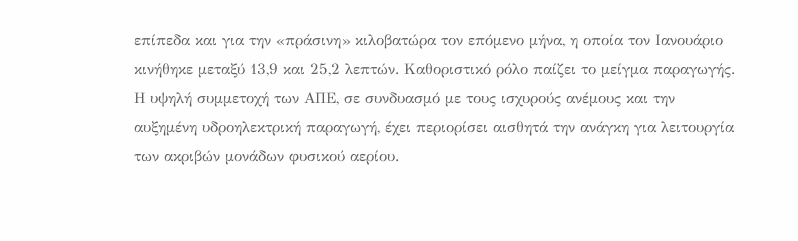επίπεδα και για την «πράσινη» κιλοβατώρα τον επόμενο μήνα, η οποία τον Ιανουάριο κινήθηκε μεταξύ 13,9 και 25,2 λεπτών. Καθοριστικό ρόλο παίζει το μείγμα παραγωγής. Η υψηλή συμμετοχή των ΑΠΕ, σε συνδυασμό με τους ισχυρούς ανέμους και την αυξημένη υδροηλεκτρική παραγωγή, έχει περιορίσει αισθητά την ανάγκη για λειτουργία των ακριβών μονάδων φυσικού αερίου.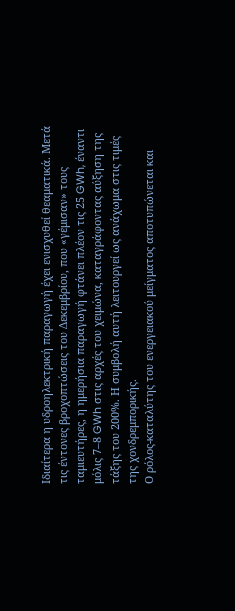Ιδιαίτερα η υδροηλεκτρική παραγωγή έχει ενισχυθεί θεαματικά. Μετά τις έντονες βροχοπτώσεις του Δεκεμβρίου, που «γέμισαν» τους ταμιευτήρες, η ημερήσια παραγωγή φτάνει πλέον τις 25 GWh, έναντι μόλις 7–8 GWh στις αρχές του χειμώνα, καταγράφοντας αύξηση της τάξης του 200%. Η συμβολή αυτή λειτουργεί ως ανάχωμα στις τιμές της χονδρεμπορικής.
Ο ρόλος-καταλύτης του ενεργειακού μείγματος αποτυπώνεται και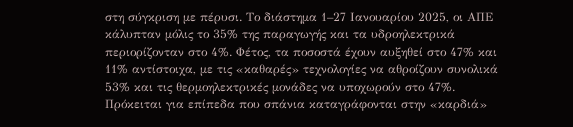στη σύγκριση με πέρυσι. Το διάστημα 1–27 Ιανουαρίου 2025, οι ΑΠΕ κάλυπταν μόλις το 35% της παραγωγής και τα υδροηλεκτρικά περιορίζονταν στο 4%. Φέτος, τα ποσοστά έχουν αυξηθεί στο 47% και 11% αντίστοιχα, με τις «καθαρές» τεχνολογίες να αθροίζουν συνολικά 53% και τις θερμοηλεκτρικές μονάδες να υποχωρούν στο 47%. Πρόκειται για επίπεδα που σπάνια καταγράφονται στην «καρδιά»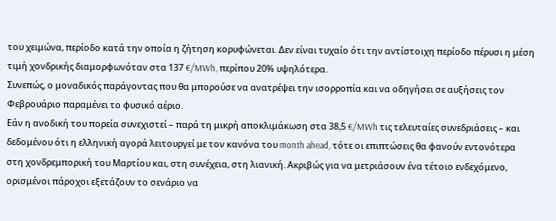του χειμώνα, περίοδο κατά την οποία η ζήτηση κορυφώνεται. Δεν είναι τυχαίο ότι την αντίστοιχη περίοδο πέρυσι η μέση τιμή χονδρικής διαμορφωνόταν στα 137 €/MWh, περίπου 20% υψηλότερα.
Συνεπώς, ο μοναδικός παράγοντας που θα μπορούσε να ανατρέψει την ισορροπία και να οδηγήσει σε αυξήσεις τον Φεβρουάριο παραμένει το φυσικό αέριο.
Εάν η ανοδική του πορεία συνεχιστεί – παρά τη μικρή αποκλιμάκωση στα 38,5 €/MWh τις τελευταίες συνεδριάσεις – και δεδομένου ότι η ελληνική αγορά λειτουργεί με τον κανόνα του month ahead, τότε οι επιπτώσεις θα φανούν εντονότερα στη χονδρεμπορική του Μαρτίου και, στη συνέχεια, στη λιανική. Ακριβώς για να μετριάσουν ένα τέτοιο ενδεχόμενο, ορισμένοι πάροχοι εξετάζουν το σενάριο να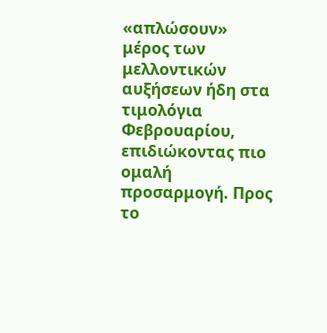«απλώσουν» μέρος των μελλοντικών αυξήσεων ήδη στα τιμολόγια Φεβρουαρίου, επιδιώκοντας πιο ομαλή προσαρμογή. Προς το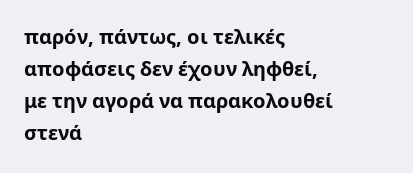παρόν, πάντως, οι τελικές αποφάσεις δεν έχουν ληφθεί, με την αγορά να παρακολουθεί στενά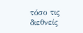τόσο τις διεθνείς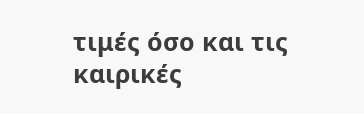τιμές όσο και τις καιρικές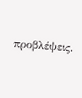προβλέψεις.